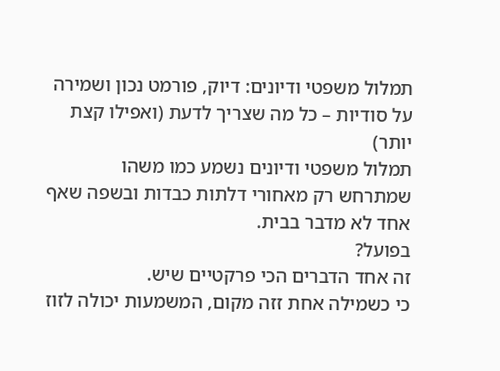תמלול משפטי ודיונים: דיוק, פורמט נכון ושמירה על סודיות – כל מה שצריך לדעת (ואפילו קצת יותר)
תמלול משפטי ודיונים נשמע כמו משהו שמתרחש רק מאחורי דלתות כבדות ובשפה שאף אחד לא מדבר בבית.
בפועל?
זה אחד הדברים הכי פרקטיים שיש.
כי כשמילה אחת זזה מקום, המשמעות יכולה לזוז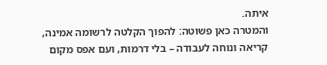איתה.
והמטרה כאן פשוטה: להפוך הקלטה לרשומה אמינה, קריאה ונוחה לעבודה – בלי דרמות, ועם אפס מקום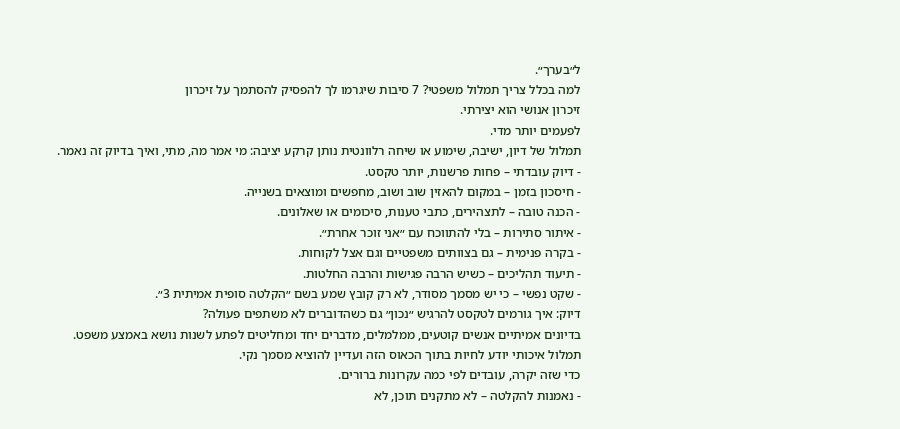ל״בערך״.
למה בכלל צריך תמלול משפטי? 7 סיבות שיגרמו לך להפסיק להסתמך על זיכרון
זיכרון אנושי הוא יצירתי.
לפעמים יותר מדי.
תמלול של דיון, ישיבה, שימוע או שיחה רלוונטית נותן קרקע יציבה: מי אמר מה, מתי, ואיך בדיוק זה נאמר.
- דיוק עובדתי – פחות פרשנות, יותר טקסט.
- חיסכון בזמן – במקום להאזין שוב ושוב, מחפשים ומוצאים בשנייה.
- הכנה טובה – לתצהירים, כתבי טענות, סיכומים או שאלונים.
- איתור סתירות – בלי להתווכח עם ״אני זוכר אחרת״.
- בקרה פנימית – גם בצוותים משפטיים וגם אצל לקוחות.
- תיעוד תהליכים – כשיש הרבה פגישות והרבה החלטות.
- שקט נפשי – כי יש מסמך מסודר, לא רק קובץ שמע בשם ״הקלטה סופית אמיתית 3״.
דיוק: איך גורמים לטקסט להרגיש ״נכון״ גם כשהדוברים לא משתפים פעולה?
בדיונים אמיתיים אנשים קוטעים, ממלמלים, מדברים יחד ומחליטים לפתע לשנות נושא באמצע משפט.
תמלול איכותי יודע לחיות בתוך הכאוס הזה ועדיין להוציא מסמך נקי.
כדי שזה יקרה, עובדים לפי כמה עקרונות ברורים.
- נאמנות להקלטה – לא מתקנים תוכן, לא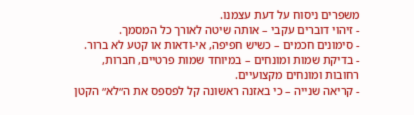משפרים ניסוח על דעת עצמנו.
- זיהוי דוברים עקבי – אותה שיטה לאורך כל המסמך.
- סימונים חכמים – כשיש חפיפה, אי-ודאות או קטע לא ברור.
- בדיקת שמות ומונחים – במיוחד שמות פרטיים, חברות, רחובות ומונחים מקצועיים.
- קריאה שנייה – כי באזנה ראשונה קל לפספס את ה״לא״ הקטן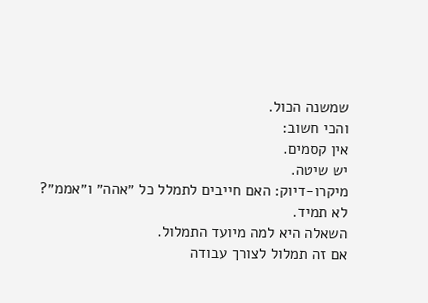שמשנה הכול.
והכי חשוב:
אין קסמים.
יש שיטה.
מיקרו-דיוק: האם חייבים לתמלל כל ״אהה״ ו״אממ״?
לא תמיד.
השאלה היא למה מיועד התמלול.
אם זה תמלול לצורך עבודה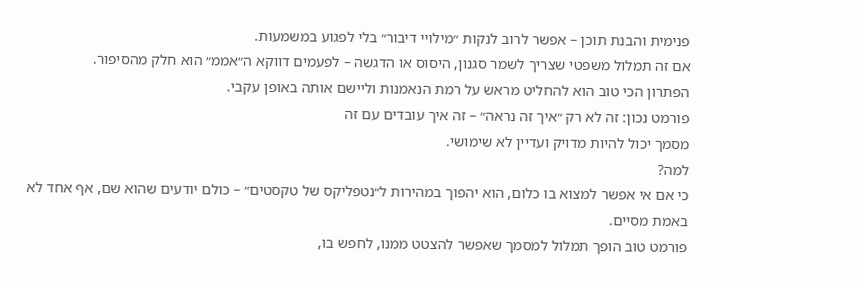פנימית והבנת תוכן – אפשר לרוב לנקות ״מילויי דיבור״ בלי לפגוע במשמעות.
אם זה תמלול משפטי שצריך לשמר סגנון, היסוס או הדגשה – לפעמים דווקא ה״אממ״ הוא חלק מהסיפור.
הפתרון הכי טוב הוא להחליט מראש על רמת הנאמנות וליישם אותה באופן עקבי.
פורמט נכון: זה לא רק ״איך זה נראה״ – זה איך עובדים עם זה
מסמך יכול להיות מדויק ועדיין לא שימושי.
למה?
כי אם אי אפשר למצוא בו כלום, הוא יהפוך במהירות ל״נטפליקס של טקסטים״ – כולם יודעים שהוא שם, אף אחד לא באמת מסיים.
פורמט טוב הופך תמלול למסמך שאפשר להצטט ממנו, לחפש בו,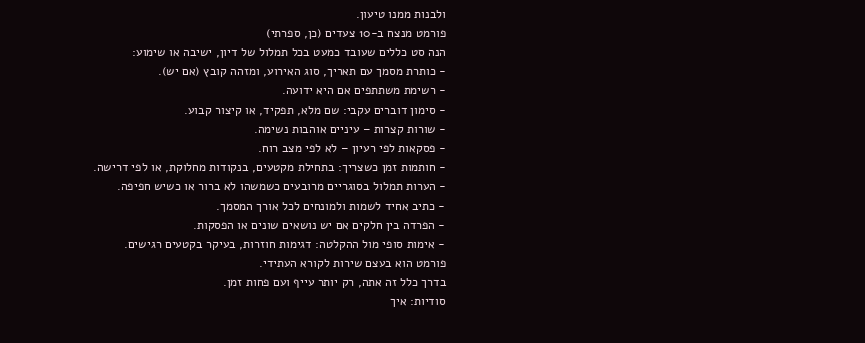ולבנות ממנו טיעון.
פורמט מנצח ב-10 צעדים (כן, ספרתי)
הנה סט כללים שעובד כמעט בכל תמלול של דיון, ישיבה או שימוע:
- כותרת מסמך עם תאריך, סוג האירוע, ומזהה קובץ (אם יש).
- רשימת משתתפים אם היא ידועה.
- סימון דוברים עקבי: שם מלא, תפקיד, או קיצור קבוע.
- שורות קצרות – עיניים אוהבות נשימה.
- פסקאות לפי רעיון – לא לפי מצב רוח.
- חותמות זמן כשצריך: בתחילת מקטעים, בנקודות מחלוקת, או לפי דרישה.
- הערות תמלול בסוגריים מרובעים כשמשהו לא ברור או כשיש חפיפה.
- כתיב אחיד לשמות ולמונחים לכל אורך המסמך.
- הפרדה בין חלקים אם יש נושאים שונים או הפסקות.
- אימות סופי מול ההקלטה: דגימות חוזרות, בעיקר בקטעים רגישים.
פורמט הוא בעצם שירות לקורא העתידי.
בדרך כלל זה אתה, רק יותר עייף ועם פחות זמן.
סודיות: איך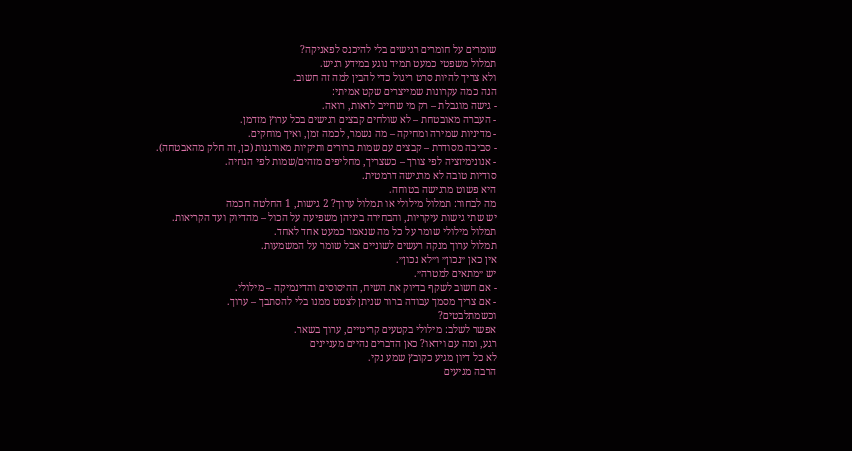שומרים על חומרים רגישים בלי להיכנס לפאניקה?
תמלול משפטי כמעט תמיד נוגע במידע רגיש.
ולא צריך להיות סרט ריגול כדי להבין למה זה חשוב.
הנה כמה עקרונות שמייצרים שקט אמיתי:
- גישה מוגבלת – רק מי שחייב לראות, רואה.
- העברה מאובטחת – לא שולחים קבצים רגישים בכל ערוץ מזדמן.
- מדיניות שמירה ומחיקה – מה נשמר, לכמה זמן, ואיך מוחקים.
- סביבה מסודרת – קבצים עם שמות ברורים ותיקיות מאורגנות (כן, זה חלק מהאבטחה).
- אנונימיזציה לפי צורך – כשצריך, מחליפים מזהים/שמות לפי הנחיה.
סודיות טובה לא מרגישה דרמטית.
היא פשוט מרגישה בטוחה.
מה לבחור: תמלול מילולי או תמלול ערוך? 2 גישות, 1 החלטה חכמה
יש שתי גישות עיקריות, והבחירה ביניהן משפיעה על הכול – מהדיוק ועד הקריאות.
תמלול מילולי שומר על כל מה שנאמר כמעט אחד לאחד.
תמלול ערוך מנקה רעשים לשוניים אבל שומר על המשמעות.
אין כאן ״נכון״ ו״לא נכון״.
יש ״מתאים למטרה״.
- אם חשוב לשקף בדיוק את השיח, ההיסוסים והדינמיקה – מילולי.
- אם צריך מסמך עבודה ברור שניתן לצטט ממנו בלי להסתבך – ערוך.
וכשמתלבטים?
אפשר לשלב: מילולי בקטעים קריטיים, ערוך בשאר.
רגע, ומה עם וידאו? כאן הדברים נהיים מעניינים
לא כל דיון מגיע כקובץ שמע נקי.
הרבה מגיעים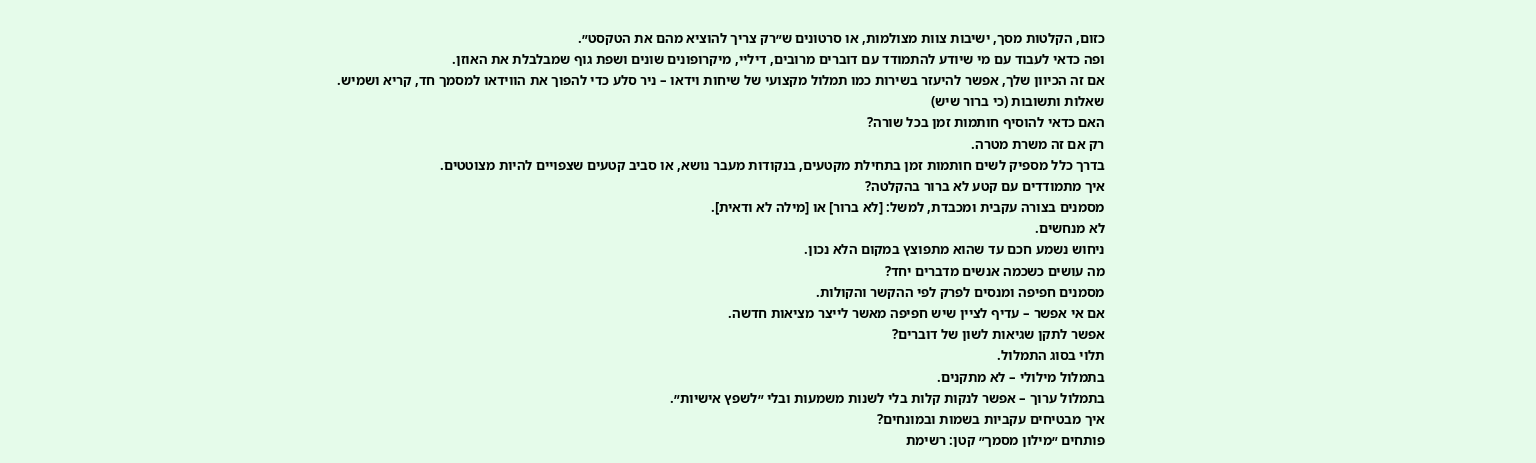כזום, הקלטות מסך, ישיבות צוות מצולמות, או סרטונים ש״רק צריך להוציא מהם את הטקסט״.
ופה כדאי לעבוד עם מי שיודע להתמודד עם דוברים מרובים, דיליי, מיקרופונים שונים ושפת גוף שמבלבלת את האוזן.
אם זה הכיוון שלך, אפשר להיעזר בשירות כמו תמלול מקצועי של שיחות וידאו – ניר סלע כדי להפוך את הווידאו למסמך חד, קריא ושמיש.
שאלות ותשובות (כי ברור שיש)
האם כדאי להוסיף חותמות זמן בכל שורה?
רק אם זה משרת מטרה.
בדרך כלל מספיק לשים חותמות זמן בתחילת מקטעים, בנקודות מעבר נושא, או סביב קטעים שצפויים להיות מצוטטים.
איך מתמודדים עם קטע לא ברור בהקלטה?
מסמנים בצורה עקבית ומכבדת, למשל: [לא ברור] או [מילה לא ודאית].
לא מנחשים.
ניחוש נשמע חכם עד שהוא מתפוצץ במקום הלא נכון.
מה עושים כשכמה אנשים מדברים יחד?
מסמנים חפיפה ומנסים לפרק לפי ההקשר והקולות.
אם אי אפשר – עדיף לציין שיש חפיפה מאשר לייצר מציאות חדשה.
אפשר לתקן שגיאות לשון של דוברים?
תלוי בסוג התמלול.
בתמלול מילולי – לא מתקנים.
בתמלול ערוך – אפשר לנקות קלות בלי לשנות משמעות ובלי ״לשפץ אישיות״.
איך מבטיחים עקביות בשמות ובמונחים?
פותחים ״מילון מסמך״ קטן: רשימת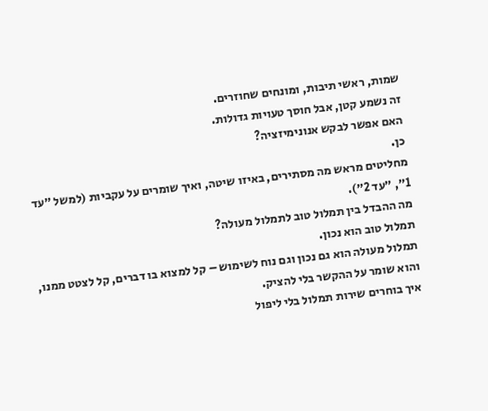שמות, ראשי תיבות, ומונחים שחוזרים.
זה נשמע קטן, אבל חוסך טעויות גדולות.
האם אפשר לבקש אנונימיזציה?
כן.
מחליטים מראש מה מסתירים, באיזו שיטה, ואיך שומרים על עקביות (למשל ״עד 1״, ״עד 2״).
מה ההבדל בין תמלול טוב לתמלול מעולה?
תמלול טוב הוא נכון.
תמלול מעולה הוא גם נכון וגם נוח לשימוש – קל למצוא בו דברים, קל לצטט ממנו, והוא שומר על ההקשר בלי להציק.
איך בוחרים שירות תמלול בלי ליפול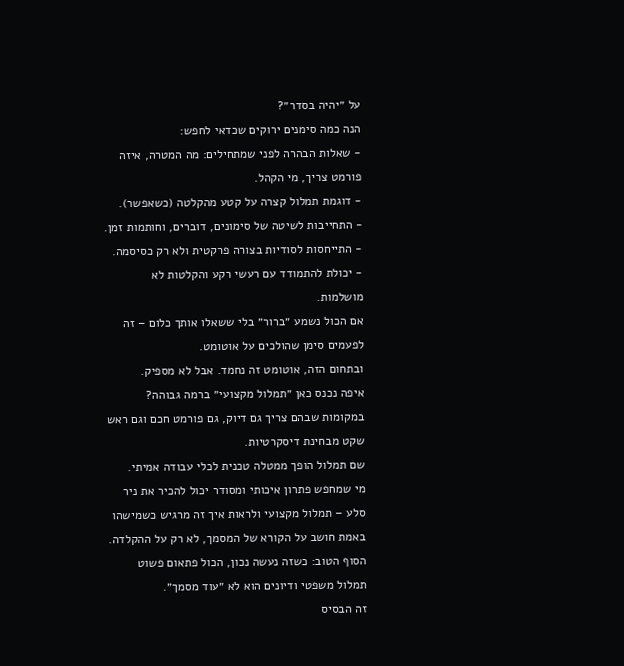על ״יהיה בסדר״?
הנה כמה סימנים ירוקים שכדאי לחפש:
- שאלות הבהרה לפני שמתחילים: מה המטרה, איזה פורמט צריך, מי הקהל.
- דוגמת תמלול קצרה על קטע מהקלטה (כשאפשר).
- התחייבות לשיטה של סימונים, דוברים, וחותמות זמן.
- התייחסות לסודיות בצורה פרקטית ולא רק כסיסמה.
- יכולת להתמודד עם רעשי רקע והקלטות לא מושלמות.
אם הכול נשמע ״ברור״ בלי ששאלו אותך כלום – זה לפעמים סימן שהולכים על אוטומט.
ובתחום הזה, אוטומט זה נחמד. אבל לא מספיק.
איפה נכנס כאן ״תמלול מקצועי״ ברמה גבוהה?
במקומות שבהם צריך גם דיוק, גם פורמט חכם וגם ראש שקט מבחינת דיסקרטיות.
שם תמלול הופך ממטלה טכנית לכלי עבודה אמיתי.
מי שמחפש פתרון איכותי ומסודר יכול להכיר את ניר סלע – תמלול מקצועי ולראות איך זה מרגיש כשמישהו באמת חושב על הקורא של המסמך, לא רק על ההקלדה.
הסוף הטוב: כשזה נעשה נכון, הכול פתאום פשוט
תמלול משפטי ודיונים הוא לא ״עוד מסמך״.
זה הבסיס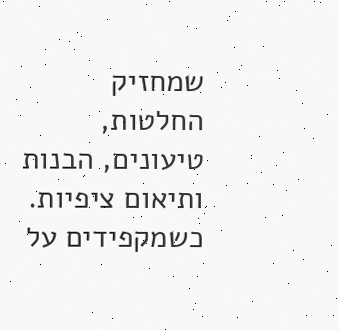שמחזיק החלטות, טיעונים, הבנות ותיאום ציפיות.
כשמקפידים על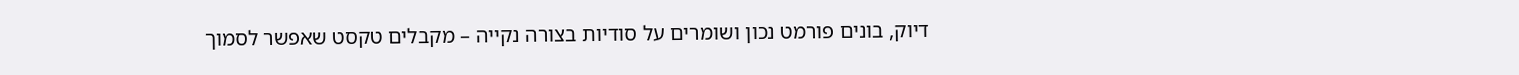דיוק, בונים פורמט נכון ושומרים על סודיות בצורה נקייה – מקבלים טקסט שאפשר לסמוך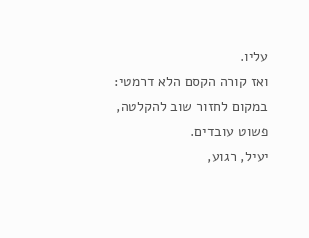עליו.
ואז קורה הקסם הלא דרמטי: במקום לחזור שוב להקלטה, פשוט עובדים.
יעיל, רגוע,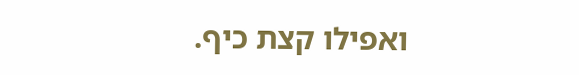ואפילו קצת כיף.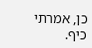כן, אמרתי כיף.